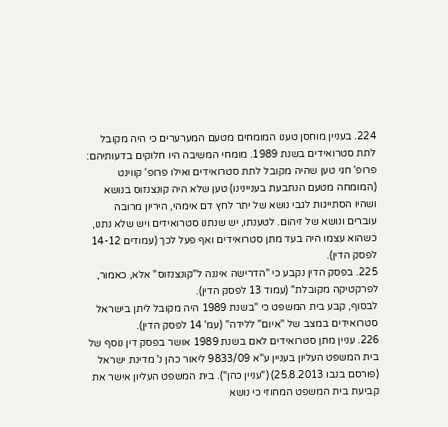224. בעניין מוחסן טענו המומחים מטעם המערערים כי היה מקובל לתת סטרואידים בשנת 1989. מומחי המשיבה היו חלוקים בדעותיהם: פרופ' חגי טען שהיה מקובל לתת סטרואידים ואילו פרופ' קווינט (המומחה מטעם הנתבעת בעניינינו) טען שלא היה קונצנזוס בנושא ושהיו הסתייגות לגבי נושא של יתר לחץ דם אימהי, היריון מרובה עוברים ונושא של זיהום. לטענתו, יש שנתנו סטרואידים ויש שלא נתנו, כשהוא עצמו היה בעד מתן סטרואידים ואף פעל לכך (עמודים 14-12 לפסק הדין).
225. בפסק הדין נקבע כי "הדרישה איננה ל"קונצנזוס" אלא, כאמור, לפרקטיקה מקובלת" (עמוד 13 לפסק הדין).
לבסוף, קבע בית המשפט כי "בשנת 1989 היה מקובל ליתן בישראל סטרואידים במצב של "איום" ללידה" (עמ' 14 לפסק הדין).
226. עניין מתן סטרואידים לאם בשנת 1989 אושר בפסק דין נוסף של בית המשפט העליון בעניין ע"א 9833/09 ליאור כהן נ' מדינת ישראל (פורסם בנבו 25.8.2013) ("עניין כהן"). בית המשפט העליון אישר את קביעת בית המשפט המחוזי כי נושא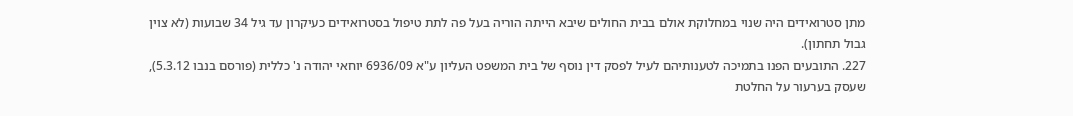מתן סטרואידים היה שנוי במחלוקת אולם בבית החולים שיבא הייתה הוריה בעל פה לתת טיפול בסטרואידים כעיקרון עד גיל 34 שבועות (לא צוין גבול תחתון).
227. התובעים הפנו בתמיכה לטענותיהם לעיל לפסק דין נוסף של בית המשפט העליון ע"א 6936/09 יוחאי יהודה נ' כללית (פורסם בנבו 5.3.12), שעסק בערעור על החלטת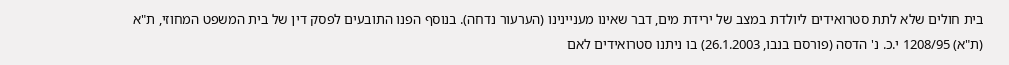בית חולים שלא לתת סטרואידים ליולדת במצב של ירידת מים, דבר שאינו מעניינינו (הערעור נדחה). בנוסף הפנו התובעים לפסק דין של בית המשפט המחוזי, ת"א (ת"א) 1208/95 י.כ. נ' הדסה (פורסם בנבו, 26.1.2003) בו ניתנו סטרואידים לאם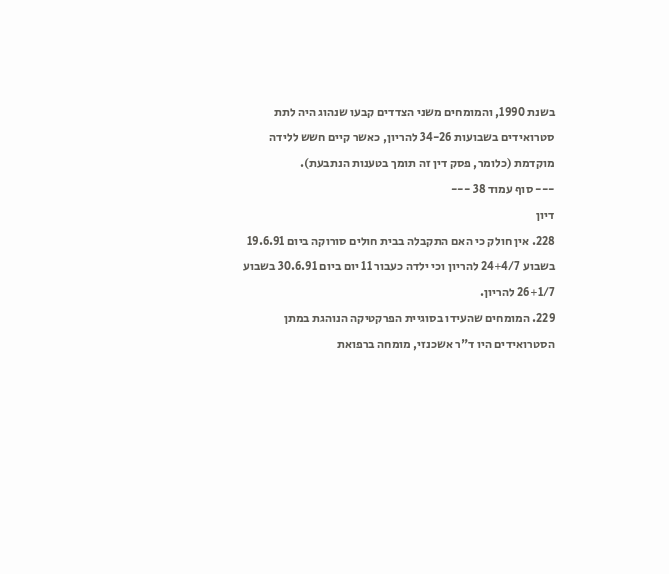בשנת 1990, והמומחים משני הצדדים קבעו שנהוג היה לתת סטרואידים בשבועות 34-26 להריון, כאשר קיים חשש ללידה מוקדמת (כלומר, פסק דין זה תומך בטענות הנתבעת).
--- סוף עמוד 38 ---
דיון
228. אין חולק כי האם התקבלה בבית חולים סורוקה ביום 19.6.91 בשבוע 24+4/7 להריון וכי ילדה כעבור 11 יום ביום 30.6.91 בשבוע 26+1/7 להריון.
229. המומחים שהעידו בסוגיית הפרקטיקה הנוהגת במתן הסטרואידים היו ד"ר אשכנזי, מומחה ברפואת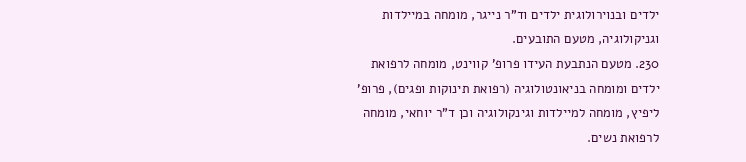ילדים ובנוירולוגית ילדים וד"ר נייגר, מומחה במיילדות וגניקולוגיה, מטעם התובעים.
230. מטעם הנתבעת העידו פרופ' קווינט, מומחה לרפואת ילדים ומומחה בניאונטולוגיה (רפואת תינוקות ופגים), פרופ' ליפיץ, מומחה למיילדות וגינקולוגיה וכן ד"ר יוחאי, מומחה לרפואת נשים.